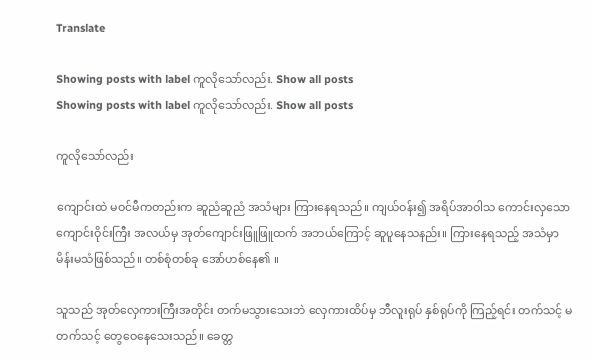Translate

Showing posts with label ကူလိုသော်လည်း. Show all posts
Showing posts with label ကူလိုသော်လည်း. Show all posts

ကူလိုသော်လည်း

ကျောင်းထဲ မဝင်မီကတည်းက ဆူညံဆူညံ အသံများ ကြားနေရသည်။ ကျယ်ဝန်း၍ အရိပ်အာဝါသ ကောင်းလှသော ကျောင်းဝိုင်းကြီး အလယ်မှ အုတ်ကျောင်းဖြူဖြူထက် အဘယ်ကြောင့် ဆူပူနေသနည်း။ ကြားနေရသည့် အသံမှာ မိန်းမသံဖြစ်သည်။ တစ်စုံတစ်ခု အော်ဟစ်နေ၏ ။

သူသည် အုတ်လှေကားကြီးအတိုင်း တက်မသွားသေးဘဲ လှေကားထိပ်မှ ဘီလူးရုပ် နှစ်ရုပ်ကို ကြည့်ရင်း တက်သင့် မတက်သင့် တွေဝေနေသေးသည်။ ခေတ္တ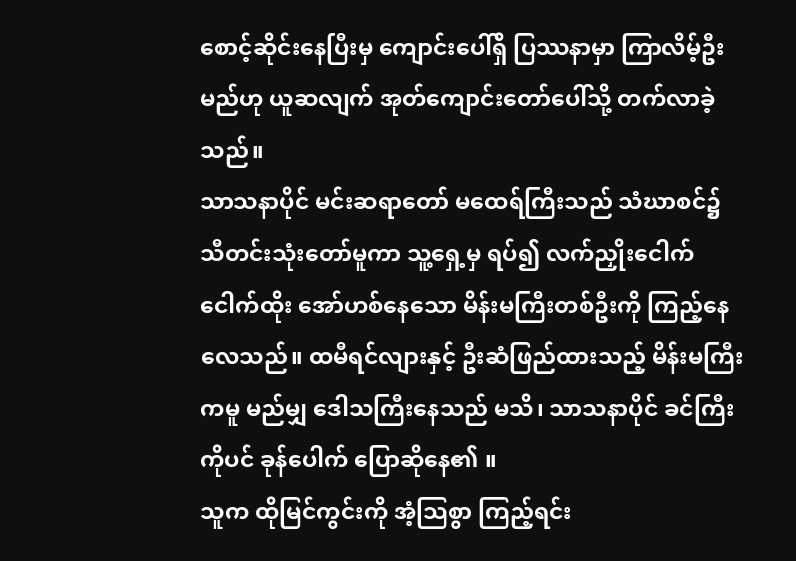စောင့်ဆိုင်းနေပြီးမှ ကျောင်းပေါ်ရှိ ပြဿနာမှာ ကြာလိမ့်ဦးမည်ဟု ယူဆလျက် အုတ်ကျောင်းတော်ပေါ်သို့ တက်လာခဲ့သည်။
သာသနာပိုင် မင်းဆရာတော် မထေရ်ကြီးသည် သံဃာစင်၌ သီတင်းသုံးတော်မူကာ သူ့ရှေ့မှ ရပ်၍ လက်ညှိုးငေါက်ငေါက်ထိုး အော်ဟစ်နေသော မိန်းမကြီးတစ်ဦးကို ကြည့်နေလေသည်။ ထမီရင်လျားနှင့် ဦးဆံဖြည်ထားသည့် မိန်းမကြီးကမူ မည်မျှ ဒေါသကြီးနေသည် မသိ၊ သာသနာပိုင် ခင်ကြီးကိုပင် ခုန်ပေါက် ပြောဆိုနေ၏ ။
သူက ထိုမြင်ကွင်းကို အံ့သြစွာ ကြည့်ရင်း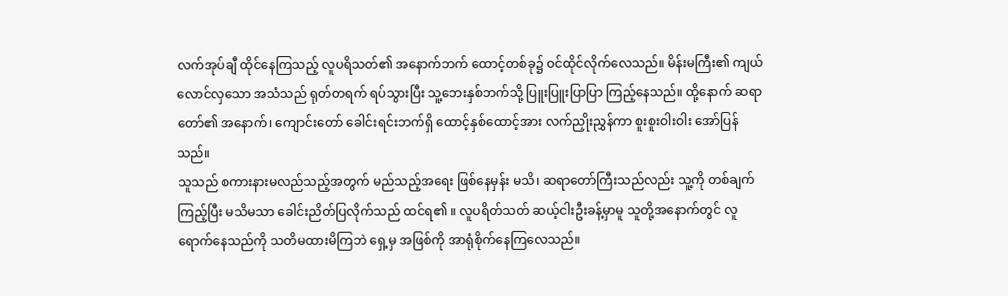လက်အုပ်ချီ ထိုင်နေကြသည့် လူပရိသတ်၏ အနောက်ဘက် ထောင့်တစ်ခု၌ ဝင်ထိုင်လိုက်လေသည်။ မိန်းမကြီး၏ ကျယ်လောင်လှသော အသံသည် ရုတ်တရက် ရပ်သွားပြီး သူ့ဘေးနှစ်ဘက်သို့ ပြူးပြူးပြာပြာ ကြည့်နေသည်။ ထို့နောက် ဆရာတော်၏ အနောက်၊ ကျောင်းတော် ခေါင်းရင်းဘက်ရှိ ထောင့်နှစ်ထောင့်အား လက်ညှိုးညွှန်ကာ စူးစူးဝါးဝါး အော်ပြန်သည်။
သူသည် စကားနားမလည်သည့်အတွက် မည်သည့်အရေး ဖြစ်နေမှန်း မသိ၊ ဆရာတော်ကြီးသည်လည်း သူ့ကို တစ်ချက်ကြည့်ပြီး မသိမသာ ခေါင်းညိတ်ပြလိုက်သည် ထင်ရ၏ ။ လူပရိတ်သတ် ဆယ့်ငါးဦးခန့်မှာမူ သူတို့အနောက်တွင် လူရောက်နေသည်ကို သတိမထားမိကြဘဲ ရှေ့မှ အဖြစ်ကို အာရုံစိုက်နေကြလေသည်။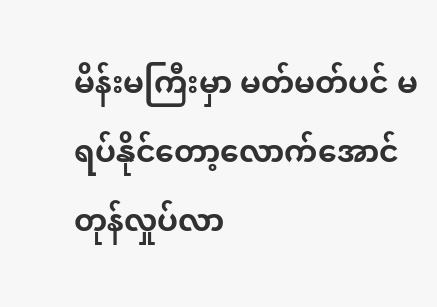မိန်းမကြီးမှာ မတ်မတ်ပင် မရပ်နိုင်တော့လောက်အောင် တုန်လှုပ်လာ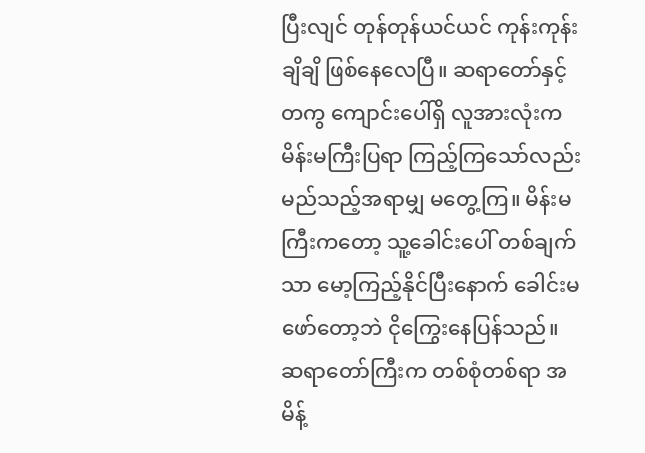ပြီးလျင် တုန်တုန်ယင်ယင် ကုန်းကုန်းချိချိ ဖြစ်နေလေပြီ။ ဆရာတော်နှင့်တကွ ကျောင်းပေါ်ရှိ လူအားလုံးက မိန်းမကြီးပြရာ ကြည့်ကြသော်လည်း မည်သည့်အရာမျှ မတွေ့ကြ။ မိန်းမကြီးကတော့ သူ့ခေါင်းပေါ် တစ်ချက်သာ မော့ကြည့်နိုင်ပြီးနောက် ခေါင်းမဖော်တော့ဘဲ ငိုကြွေးနေပြန်သည်။
ဆရာတော်ကြီးက တစ်စုံတစ်ရာ အမိန့်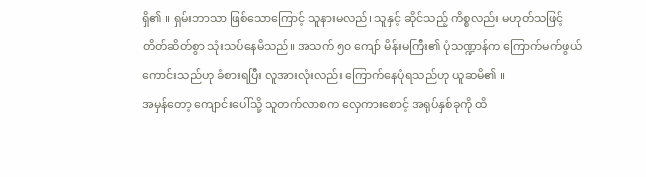ရှိ၏ ။ ရှမ်းဘာသာ ဖြစ်သောကြောင့် သူနားမလည်၊ သူနှင့် ဆိုင်သည့် ကိစ္စလည်း မဟုတ်သဖြင့် တိတ်ဆိတ်စွာ သုံးသပ်နေမိသည်။ အသက် ၅၀ ကျော် မိန်းမကြီး၏ ပုံသဏ္ဍာန်က ကြောက်မက်ဖွယ်ကောင်းသည်ဟု ခံစားရပြီး လူအားလုံးလည်း ကြောက်နေပုံရသည်ဟု ယူဆမိ၏ ။
အမှန်တော့ ကျောင်းပေါ်သို့ သူတက်လာစက လှေကားစောင့် အရုပ်နှစ်ခုကို ထိ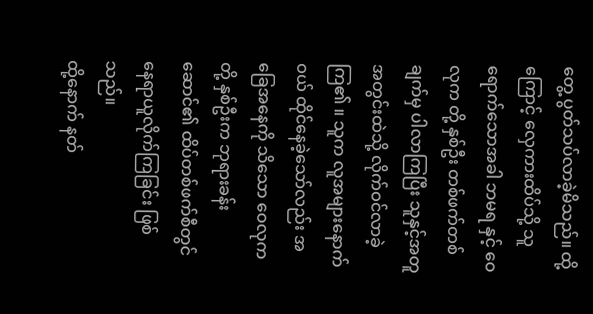တွေ့ ပွတ်သပ်လာခဲ့မိသည်။ ထို့ကြောင့် လှေကားထိပ်သို့ သူရောက်သောအခါ ဘမရ နှင့် ဝေလုက တို့ နှစ်ဦး တစ်ဖက်တစ်ချက်မှ ပါလာကြပြီး သူနှင့်အတူ အတွင်းထဲသို့ လိုက်ဝင်လာခဲ့ကြ၏ ။ သူက လူအများနောက်ဝယ် ထိုင်နေခဲ့သော်လည်း အခြေအနေကို သိသော ဝေလုကတို့ နှစ်ဦးက ဘုရားခန်းဆောင်၏ ထိပ်တစ်ဖက်စီတွင် နေရာယူလိုက်ကြခြင်း ဖြစ်သည်။
ထို့နောက် နတ်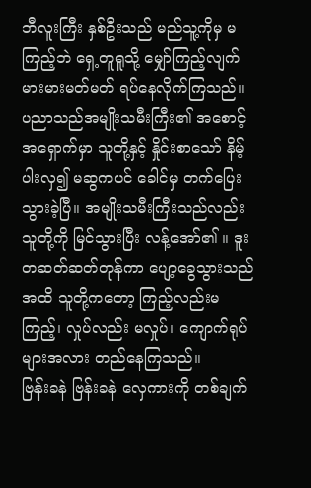ဘီလူးကြီး နှစ်ဦးသည် မည်သူ့ကိုမှ မကြည့်ဘဲ ရှေ့တူရူသို့ မျှော်ကြည့်လျက် မားမားမတ်မတ် ရပ်နေလိုက်ကြသည်။ ပညာသည်အမျိုးသမီးကြီး၏ အစောင့်အရှောက်မှာ သူတို့နှင့် နှိုင်းစာသော် နိမ့်ပါးလှ၍ မဆွကပင် ခေါင်မှ တက်ပြေးသွားခဲ့ပြီ။ အမျိုးသမီးကြီးသည်လည်း သူတို့ကို မြင်သွားပြီး လန့်အော်၏ ။ ဒူးတဆတ်ဆတ်တုန်ကာ ပျော့ခွေသွားသည်အထိ သူတို့ကတော့ ကြည့်လည်းမကြည့်၊ လှုပ်လည်း မလှုပ်၊ ကျောက်ရုပ်များအလား တည်နေကြသည်။
ဗြန်းခနဲ ဗြန်းခနဲ လှေကားကို တစ်ချက်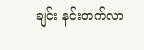ချင်း နင်းတက်လာ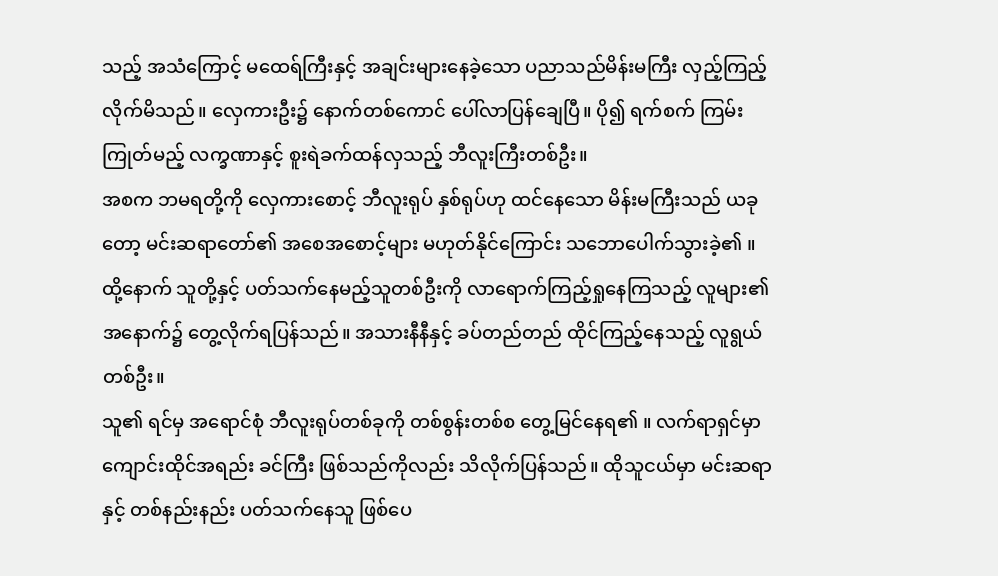သည့် အသံကြောင့် မထေရ်ကြီးနှင့် အချင်းများနေခဲ့သော ပညာသည်မိန်းမကြီး လှည့်ကြည့်လိုက်မိသည်။ လှေကားဦး၌ နောက်တစ်ကောင် ပေါ်လာပြန်ချေပြီ။ ပို၍ ရက်စက် ကြမ်းကြုတ်မည့် လက္ခဏာနှင့် စူးရဲခက်ထန်လှသည့် ဘီလူးကြီးတစ်ဦး။
အစက ဘမရတို့ကို လှေကားစောင့် ဘီလူးရုပ် နှစ်ရုပ်ဟု ထင်နေသော မိန်းမကြီးသည် ယခုတော့ မင်းဆရာတော်၏ အစေအစောင့်များ မဟုတ်နိုင်ကြောင်း သဘောပေါက်သွားခဲ့၏ ။ ထို့နောက် သူတို့နှင့် ပတ်သက်နေမည့်သူတစ်ဦးကို လာရောက်ကြည့်ရှုနေကြသည့် လူများ၏ အနောက်၌ တွေ့လိုက်ရပြန်သည်။ အသားနီနီနှင့် ခပ်တည်တည် ထိုင်ကြည့်နေသည့် လူရွယ်တစ်ဦး။
သူ၏ ရင်မှ အရောင်စုံ ဘီလူးရုပ်တစ်ခုကို တစ်စွန်းတစ်စ တွေ့မြင်နေရ၏ ။ လက်ရာရှင်မှာ ကျောင်းထိုင်အရည်း ခင်ကြီး ဖြစ်သည်ကိုလည်း သိလိုက်ပြန်သည်။ ထိုသူငယ်မှာ မင်းဆရာနှင့် တစ်နည်းနည်း ပတ်သက်နေသူ ဖြစ်ပေ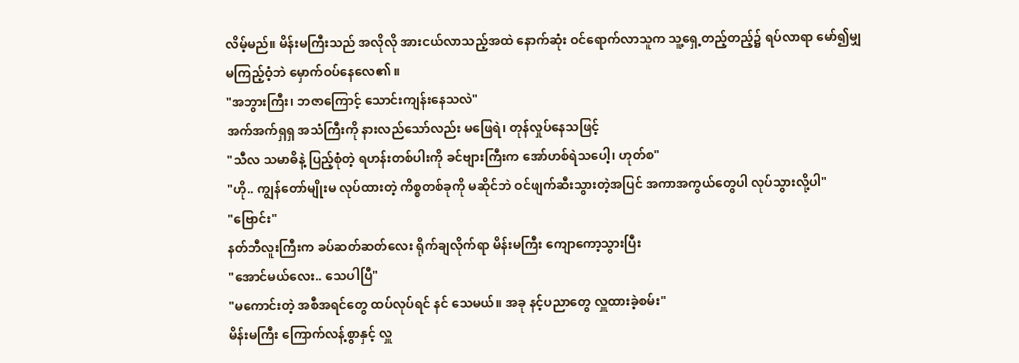လိမ့်မည်။ မိန်းမကြီးသည် အလိုလို အားငယ်လာသည့်အထဲ နောက်ဆုံး ဝင်ရောက်လာသူက သူ့ရှေ့တည့်တည့်၌ ရပ်လာရာ မော်၍မျှ မကြည့်ဝံ့ဘဲ မှောက်ဝပ်နေလေ၏ ။
"အဘွားကြီး၊ ဘဇာကြောင့် သောင်းကျန်းနေသလဲ"
အက်အက်ရှရှ အသံကြီးကို နားလည်သော်လည်း မဖြေရဲ၊ တုန်လှုပ်နေသဖြင့်
"သီလ သမာဓိနဲ့ ပြည့်စုံတဲ့ ရဟန်းတစ်ပါးကို ခင်ဗျားကြီးက အော်ဟစ်ရဲသပေါ့၊ ဟုတ်စ"
"ဟို.. ကျွန်တော်မျိုးမ လုပ်ထားတဲ့ ကိစ္စတစ်ခုကို မဆိုင်ဘဲ ဝင်ဖျက်ဆီးသွားတဲ့အပြင် အကာအကွယ်တွေပါ လုပ်သွားလို့ပါ"
"ဗြောင်း"
နတ်ဘီလူးကြီးက ခပ်ဆတ်ဆတ်လေး ရိုက်ချလိုက်ရာ မိန်းမကြီး ကျောကော့သွားပြီး
"အောင်မယ်လေး.. သေပါပြီ"
"မကောင်းတဲ့ အစီအရင်တွေ ထပ်လုပ်ရင် နင် သေမယ်။ အခု နင့်ပညာတွေ လှူထားခဲ့စမ်း"
မိန်းမကြီး ကြောက်လန့်စွာနှင့် လှူ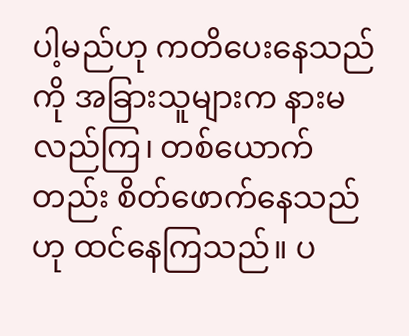ပါ့မည်ဟု ကတိပေးနေသည်ကို အခြားသူများက နားမလည်ကြ၊ တစ်ယောက်တည်း စိတ်ဖောက်နေသည်ဟု ထင်နေကြသည်။ ပ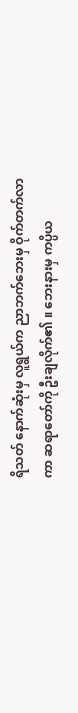ရိသတ် နောက်ဆုံးမှ လူရွယ်က ညာဘက်ဘေးမှ ဝိုက်တက်လာကာ ဆရာတော်ကို ဦးချလိုက်၏ ။ ဘေးနားမှ ကပ္ပိယ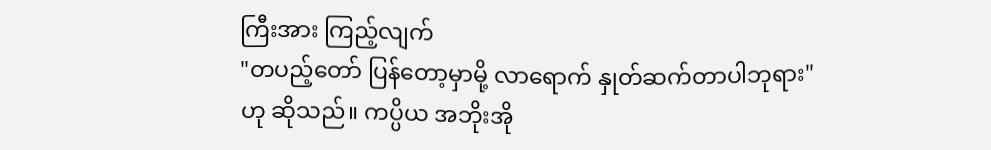ကြီးအား ကြည့်လျက်
"တပည့်တော် ပြန်တော့မှာမို့ လာရောက် နှုတ်ဆက်တာပါဘုရား"
ဟု ဆိုသည်။ ကပ္ပိယ အဘိုးအို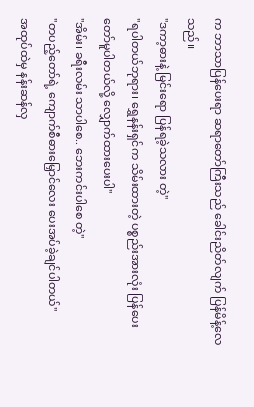က ဘာသာပြန်ပေးရာ ဆရာတော်ကြီးသည် ခေါင်းညိတ်လျက် ပြန်မိန့်လေသည်။
"ဒကာ့ဓားနဲ့ မြင်းရော ပြန်ရခဲ့သလား တဲ့"
"ရပါတယ်ဘုရား၊ ရွှေနန်းရှင်က သိမ်းထားတဲ့ ပစ္စည်းအားလုံး ပြန်ပေးတော်မူပါတယ်လို့ လျှောက်ထားပေးပါ"
"အိမ်း၊ ခရီးလမ်း သာပါစေ.. ဘေးကင်းပါစေ တဲ့"
"တပည့်တော်ရဲ့ ကျောက်စီဓားမြှောင်လေး ပေးအပ်ခဲ့ချင်ပါတယ်"
အထုပ်ထဲမှ နန်းဆန်လှ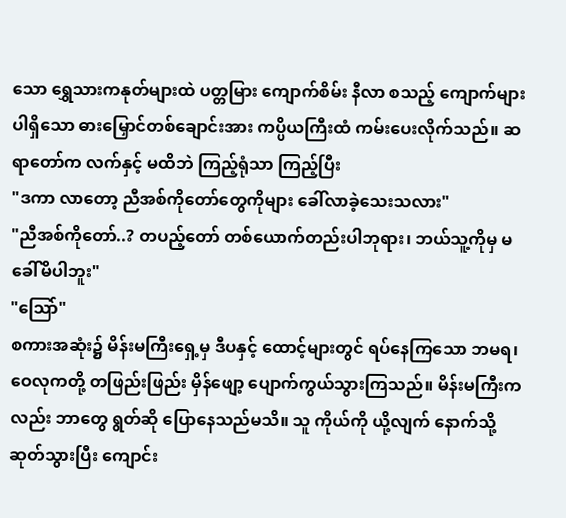သော ရွှေသားကနုတ်များထဲ ပတ္တမြား ကျောက်စိမ်း နီလာ စသည့် ကျောက်များ ပါရှိသော ဓားမြှောင်တစ်ချောင်းအား ကပ္ပိယကြီးထံ ကမ်းပေးလိုက်သည်။ ဆရာတော်က လက်နှင့် မထိဘဲ ကြည့်ရုံသာ ကြည့်ပြီး
"ဒကာ လာတော့ ညီအစ်ကိုတော်တွေကိုများ ခေါ်လာခဲ့သေးသလား"
"ညီအစ်ကိုတော်..? တပည့်တော် တစ်ယောက်တည်းပါဘုရား၊ ဘယ်သူ့ကိုမှ မခေါ်မိပါဘူး"
"သြော်"
စကားအဆုံး၌ မိန်းမကြီးရှေ့မှ ဒီပနှင့် ထောင့်များတွင် ရပ်နေကြသော ဘမရ၊ ဝေလုကတို့ တဖြည်းဖြည်း မှိန်ဖျော့ ပျောက်ကွယ်သွားကြသည်။ မိန်းမကြီးကလည်း ဘာတွေ ရွတ်ဆို ပြောနေသည်မသိ။ သူ ကိုယ်ကို ယို့လျက် နောက်သို့ ဆုတ်သွားပြီး ကျောင်း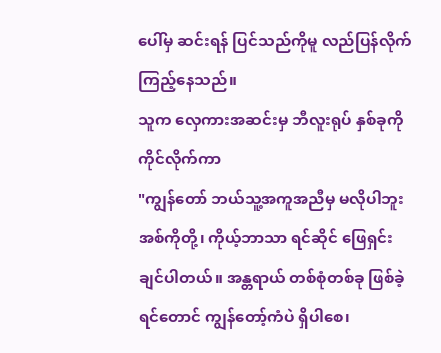ပေါ်မှ ဆင်းရန် ပြင်သည်ကိုမူ လည်ပြန်လိုက်ကြည့်နေသည်။
သူက လှေကားအဆင်းမှ ဘီလူးရုပ် နှစ်ခုကို ကိုင်လိုက်ကာ
"ကျွန်တော် ဘယ်သူ့အကူအညီမှ မလိုပါဘူး အစ်ကိုတို့၊ ကိုယ့်ဘာသာ ရင်ဆိုင် ဖြေရှင်းချင်ပါတယ်။ အန္တရာယ် တစ်စုံတစ်ခု ဖြစ်ခဲ့ရင်တောင် ကျွန်တော့်ကံပဲ ရှိပါစေ၊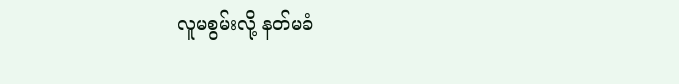လူမစွမ်းလို့ နတ်မခံ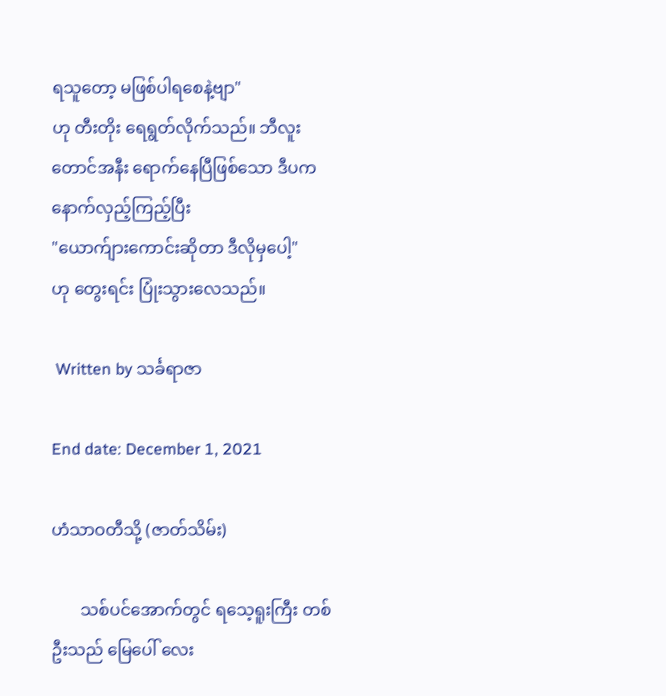ရသူတော့ မဖြစ်ပါရစေနဲ့ဗျာ"
ဟု တီးတိုး ရေရွတ်လိုက်သည်။ ဘီလူးတောင်အနီး ရောက်နေပြီဖြစ်သော ဒီပက နောက်လှည့်ကြည့်ပြီး
"ယောက်ျားကောင်းဆိုတာ ဒီလိုမှပေါ့"
ဟု တွေးရင်း ပြုံးသွားလေသည်။

 Written by သင်္ခရာဇာ

End date: December 1, 2021

ဟံသာဝတီသို့ (ဇာတ်သိမ်း)

       သစ်ပင်အောက်တွင် ရသေ့ရူးကြီး တစ်ဦးသည် မြေပေါ် လေး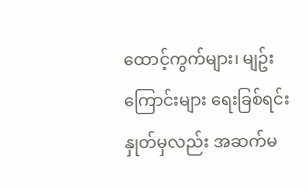ထောင့်ကွက်များ၊ မျဥ်းကြောင်းများ ရေးခြစ်ရင်း နှုတ်မှလည်း အဆက်မ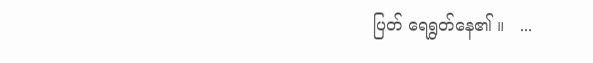ပြတ် ရေရွတ်နေ၏ ။   ...